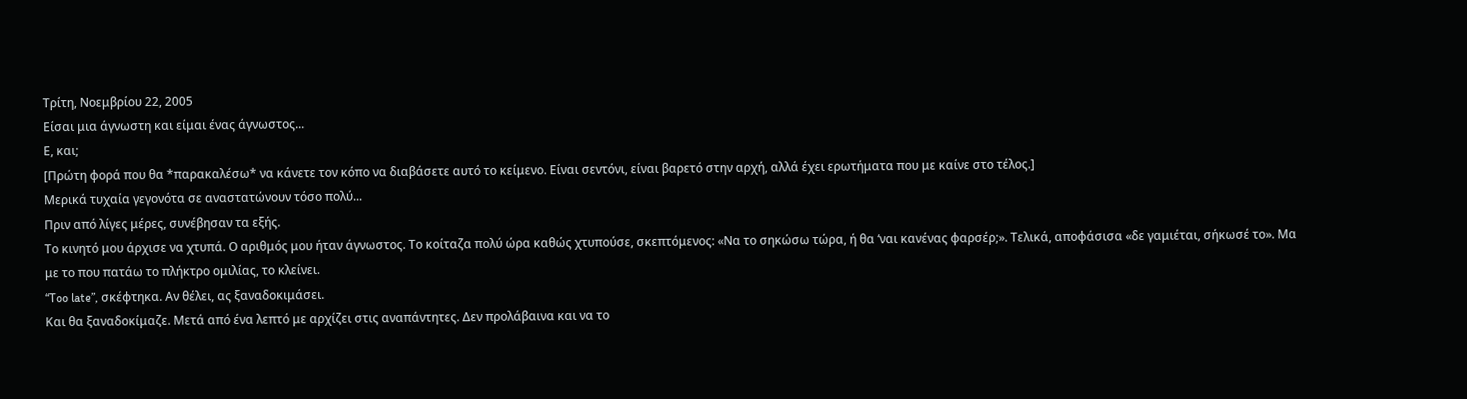Τρίτη, Νοεμβρίου 22, 2005
Eίσαι μια άγνωστη και είμαι ένας άγνωστος...
Ε, και;
[Πρώτη φορά που θα *παρακαλέσω* να κάνετε τον κόπο να διαβάσετε αυτό το κείμενο. Είναι σεντόνι, είναι βαρετό στην αρχή, αλλά έχει ερωτήματα που με καίνε στο τέλος.]
Μερικά τυχαία γεγονότα σε αναστατώνουν τόσο πολύ...
Πριν από λίγες μέρες, συνέβησαν τα εξής.
Το κινητό μου άρχισε να χτυπά. Ο αριθμός μου ήταν άγνωστος. Το κοίταζα πολύ ώρα καθώς χτυπούσε, σκεπτόμενος: «Να το σηκώσω τώρα, ή θα ‘ναι κανένας φαρσέρ;». Τελικά, αποφάσισα «δε γαμιέται, σήκωσέ το». Μα με το που πατάω το πλήκτρο ομιλίας, το κλείνει.
“Too late”, σκέφτηκα. Αν θέλει, ας ξαναδοκιμάσει.
Και θα ξαναδοκίμαζε. Μετά από ένα λεπτό με αρχίζει στις αναπάντητες. Δεν προλάβαινα και να το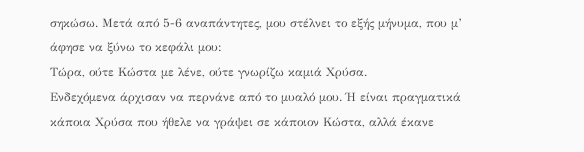σηκώσω. Μετά από 5-6 αναπάντητες, μου στέλνει το εξής μήνυμα, που μ’ άφησε να ξύνω το κεφάλι μου:
Τώρα, ούτε Κώστα με λένε, ούτε γνωρίζω καμιά Χρύσα.
Ενδεχόμενα άρχισαν να περνάνε από το μυαλό μου. Ή είναι πραγματικά κάποια Χρύσα που ήθελε να γράψει σε κάποιον Κώστα, αλλά έκανε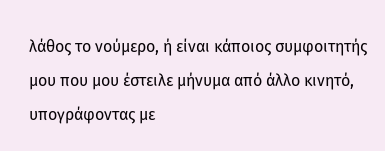λάθος το νούμερο, ή είναι κάποιος συμφοιτητής μου που μου έστειλε μήνυμα από άλλο κινητό, υπογράφοντας με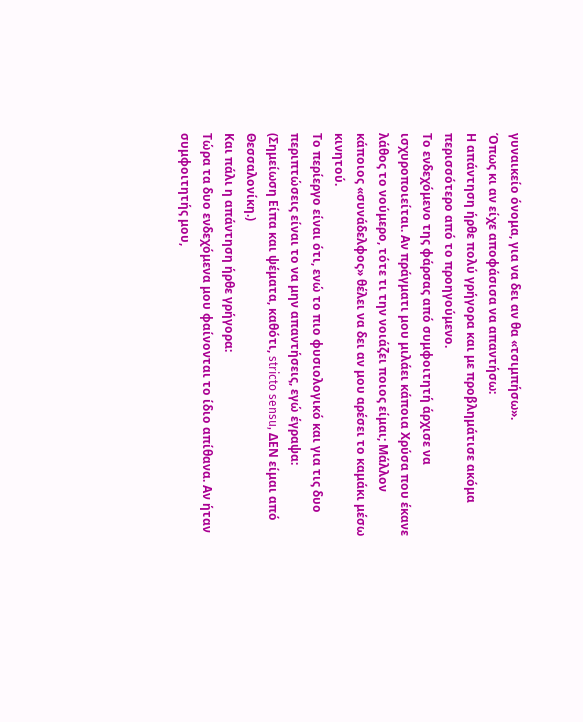γυναικείο όνομα, για να δει αν θα «τσιμπήσω».
Όπως κι αν είχε αποφάσισα να απαντήσω:
Η απάντηση ήρθε πολύ γρήγορα και με προβλημάτισε ακόμα περισσότερο από το προηγούμενο.
Το ενδεχόμενο της φάρσας από συμφοιτητή άρχισε να ισχυροποιείται. Αν πράγματι μου μιλάει κάποια Χρύσα που έκανε λάθος το νούμερο, τότε τι την νοιάζει ποιος είμαι; Μάλλον κάποιος «συνάδελφος» θέλει να δει αν μου αρέσει το καμάκι μέσω κινητού.
Το περίεργο είναι ότι, ενώ το πιο φυσιολογικό και για τις δυο περιπτώσεις είναι το να μην απαντήσεις, εγώ έγραψα:
(Σημείωση Είπα και ψέματα, καθότι, stricto sensu, ΔΕΝ είμαι από Θεσσαλονίκη.)
Και πάλι η απάντηση ήρθε γρήγορα:
Τώρα τα δυο ενδεχόμενα μου φαίνονται το ίδιο απίθανα. Αν ήταν συμφοιτητής μου,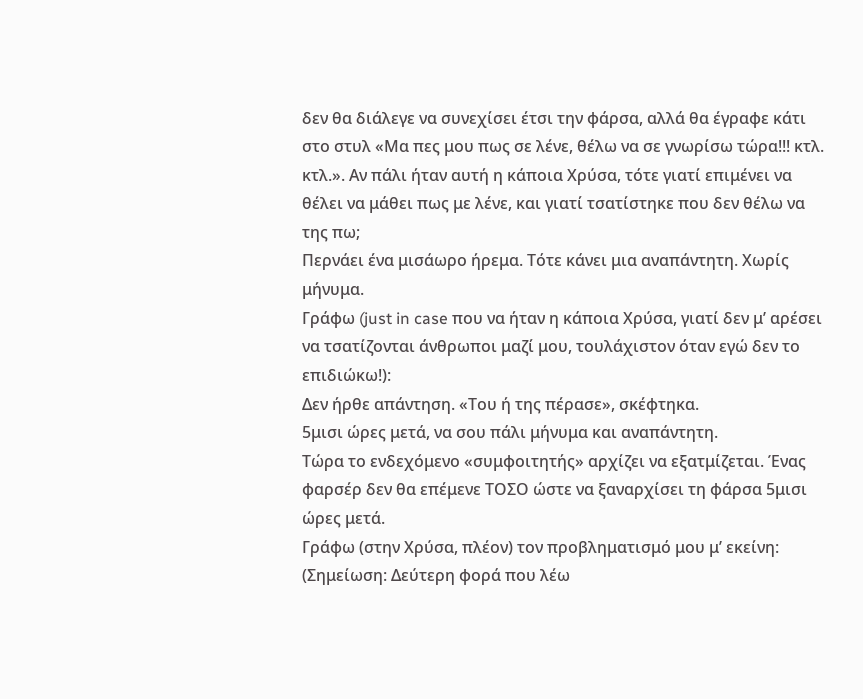δεν θα διάλεγε να συνεχίσει έτσι την φάρσα, αλλά θα έγραφε κάτι στο στυλ «Μα πες μου πως σε λένε, θέλω να σε γνωρίσω τώρα!!! κτλ. κτλ.». Αν πάλι ήταν αυτή η κάποια Χρύσα, τότε γιατί επιμένει να θέλει να μάθει πως με λένε, και γιατί τσατίστηκε που δεν θέλω να της πω;
Περνάει ένα μισάωρο ήρεμα. Τότε κάνει μια αναπάντητη. Χωρίς μήνυμα.
Γράφω (just in case που να ήταν η κάποια Χρύσα, γιατί δεν μ’ αρέσει να τσατίζονται άνθρωποι μαζί μου, τουλάχιστον όταν εγώ δεν το επιδιώκω!):
Δεν ήρθε απάντηση. «Του ή της πέρασε», σκέφτηκα.
5μισι ώρες μετά, να σου πάλι μήνυμα και αναπάντητη.
Τώρα το ενδεχόμενο «συμφοιτητής» αρχίζει να εξατμίζεται. Ένας φαρσέρ δεν θα επέμενε ΤΟΣΟ ώστε να ξαναρχίσει τη φάρσα 5μισι ώρες μετά.
Γράφω (στην Χρύσα, πλέον) τον προβληματισμό μου μ’ εκείνη:
(Σημείωση: Δεύτερη φορά που λέω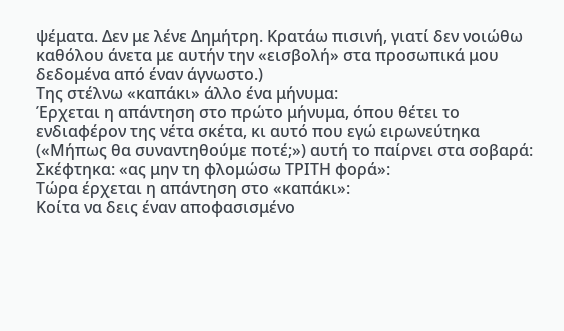ψέματα. Δεν με λένε Δημήτρη. Κρατάω πισινή, γιατί δεν νοιώθω καθόλου άνετα με αυτήν την «εισβολή» στα προσωπικά μου δεδομένα από έναν άγνωστο.)
Της στέλνω «καπάκι» άλλο ένα μήνυμα:
Έρχεται η απάντηση στο πρώτο μήνυμα, όπου θέτει το ενδιαφέρον της νέτα σκέτα, κι αυτό που εγώ ειρωνεύτηκα («Μήπως θα συναντηθούμε ποτέ;») αυτή το παίρνει στα σοβαρά:
Σκέφτηκα: «ας μην τη φλομώσω ΤΡΙΤΗ φορά»:
Τώρα έρχεται η απάντηση στο «καπάκι»:
Κοίτα να δεις έναν αποφασισμένο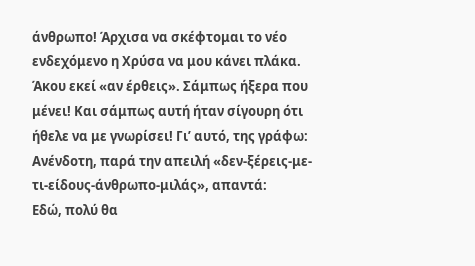άνθρωπο! Άρχισα να σκέφτομαι το νέο ενδεχόμενο η Χρύσα να μου κάνει πλάκα. Άκου εκεί «αν έρθεις». Σάμπως ήξερα που μένει! Και σάμπως αυτή ήταν σίγουρη ότι ήθελε να με γνωρίσει! Γι’ αυτό, της γράφω:
Ανένδοτη, παρά την απειλή «δεν-ξέρεις-με-τι-είδους-άνθρωπο-μιλάς», απαντά:
Εδώ, πολύ θα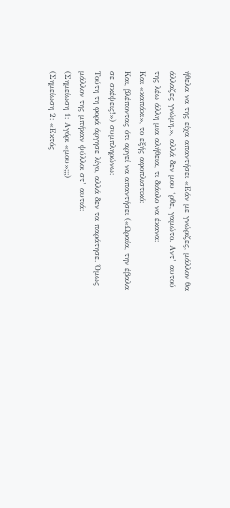ήθελα να της είχα απαντήσει «Εάν με γνώριζες, μάλλον θα άλλαζες γνώμη.», αλλά δεν μου ‘ρθε, γαμώτο. Αντ’ αυτού της λέω άλλη μια αλήθεια, τι διάολο να έκανα:
Και «καπάκι», το εξής αφοπλιστικό:
Και, βλέποντας ότι αργεί να απαντήσει («Ωραία, την έβαλα σε σκέψεις!») συμπληρώνω:
Τούτη τη φορά άργησε λίγο, αλλά δεν τα παράτησε. Όμως μάλλον της μπήκαν ψύλλοι στ’ αυτιά:
(Σημείωση 1: Αγόρι «μου»;;;)
(Σημείωση 2: «Εκτός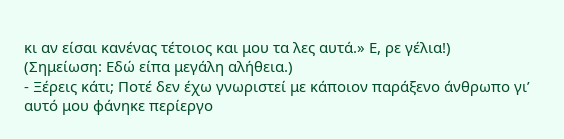κι αν είσαι κανένας τέτοιος και μου τα λες αυτά.» Ε, ρε γέλια!)
(Σημείωση: Εδώ είπα μεγάλη αλήθεια.)
- Ξέρεις κάτι; Ποτέ δεν έχω γνωριστεί με κάποιον παράξενο άνθρωπο γι’ αυτό μου φάνηκε περίεργο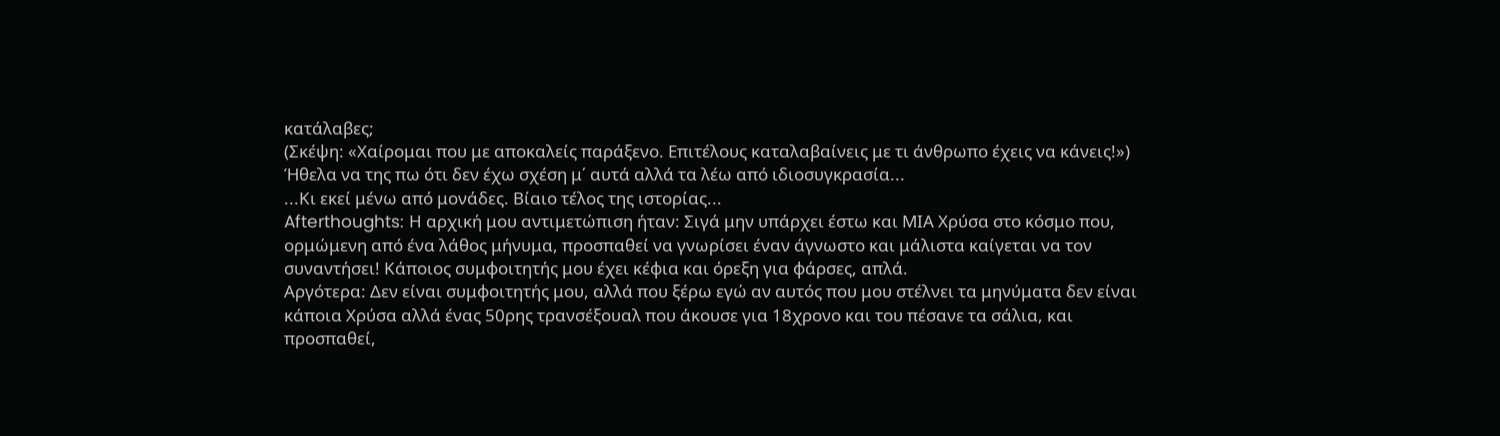κατάλαβες;
(Σκέψη: «Χαίρομαι που με αποκαλείς παράξενο. Επιτέλους καταλαβαίνεις με τι άνθρωπο έχεις να κάνεις!»)
Ήθελα να της πω ότι δεν έχω σχέση μ΄ αυτά αλλά τα λέω από ιδιοσυγκρασία...
...Κι εκεί μένω από μονάδες. Βίαιο τέλος της ιστορίας...
Afterthoughts: Η αρχική μου αντιμετώπιση ήταν: Σιγά μην υπάρχει έστω και ΜΙΑ Χρύσα στο κόσμο που, ορμώμενη από ένα λάθος μήνυμα, προσπαθεί να γνωρίσει έναν άγνωστο και μάλιστα καίγεται να τον συναντήσει! Κάποιος συμφοιτητής μου έχει κέφια και όρεξη για φάρσες, απλά.
Αργότερα: Δεν είναι συμφοιτητής μου, αλλά που ξέρω εγώ αν αυτός που μου στέλνει τα μηνύματα δεν είναι κάποια Χρύσα αλλά ένας 50ρης τρανσέξουαλ που άκουσε για 18χρονο και του πέσανε τα σάλια, και προσπαθεί,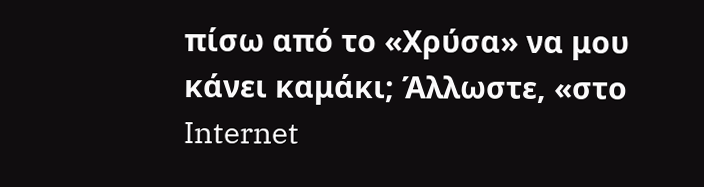πίσω από το «Χρύσα» να μου κάνει καμάκι; Άλλωστε, «στο Internet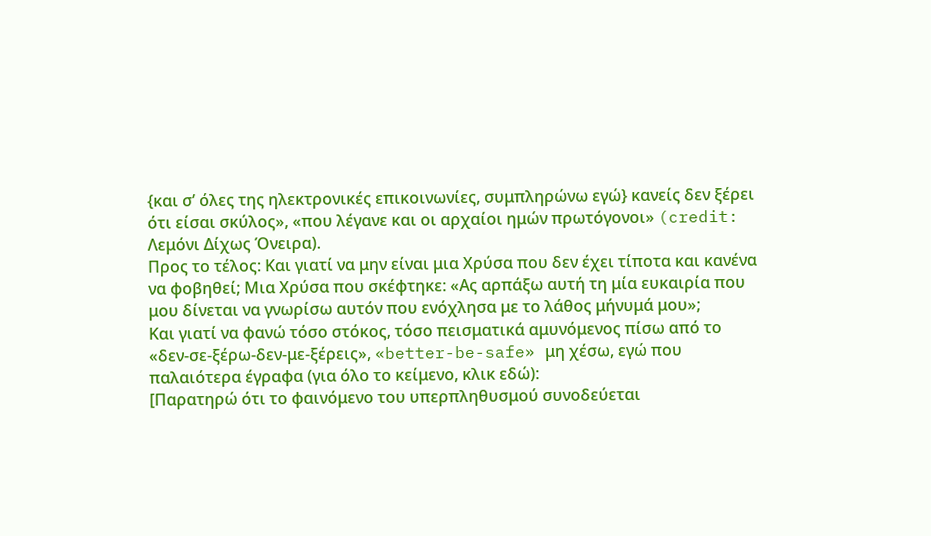{και σ’ όλες της ηλεκτρονικές επικοινωνίες, συμπληρώνω εγώ} κανείς δεν ξέρει ότι είσαι σκύλος», «που λέγανε και οι αρχαίοι ημών πρωτόγονοι» (credit: Λεμόνι Δίχως Όνειρα).
Προς το τέλος: Και γιατί να μην είναι μια Χρύσα που δεν έχει τίποτα και κανένα να φοβηθεί; Μια Χρύσα που σκέφτηκε: «Ας αρπάξω αυτή τη μία ευκαιρία που μου δίνεται να γνωρίσω αυτόν που ενόχλησα με το λάθος μήνυμά μου»;
Και γιατί να φανώ τόσο στόκος, τόσο πεισματικά αμυνόμενος πίσω από το «δεν-σε-ξέρω-δεν-με-ξέρεις», «better-be-safe» μη χέσω, εγώ που παλαιότερα έγραφα (για όλο το κείμενο, κλικ εδώ):
[Παρατηρώ ότι το φαινόμενο του υπερπληθυσμού συνοδεύεται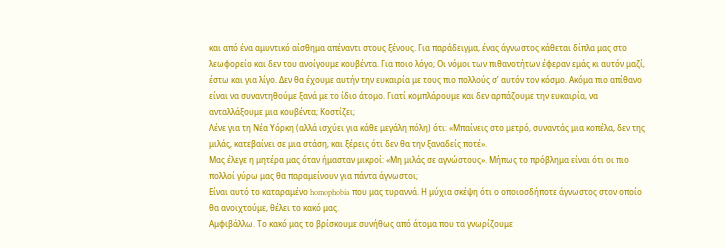και από ένα αμυντικό αίσθημα απέναντι στους ξένους. Για παράδειγμα, ένας άγνωστος κάθεται δίπλα μας στο λεωφορείο και δεν του ανοίγουμε κουβέντα. Για ποιο λόγο; Οι νόμοι των πιθανοτήτων έφεραν εμάς κι αυτόν μαζί, έστω και για λίγο. Δεν θα έχουμε αυτήν την ευκαιρία με τους πιο πολλούς σ’ αυτόν τον κόσμο. Ακόμα πιο απίθανο είναι να συναντηθούμε ξανά με το ίδιο άτομο. Γιατί κομπλάρουμε και δεν αρπάζουμε την ευκαιρία, να ανταλλάξουμε μια κουβέντα; Κοστίζει;
Λένε για τη Νέα Υόρκη (αλλά ισχύει για κάθε μεγάλη πόλη) ότι: «Μπαίνεις στο μετρό, συναντάς μια κοπέλα, δεν της μιλάς, κατεβαίνει σε μια στάση, και ξέρεις ότι δεν θα την ξαναδείς ποτέ».
Μας έλεγε η μητέρα μας όταν ήμασταν μικροί: «Μη μιλάς σε αγνώστους». Μήπως το πρόβλημα είναι ότι οι πιο πολλοί γύρω μας θα παραμείνουν για πάντα άγνωστοι;
Είναι αυτό το καταραμένο homophobia που μας τυραννά. Η μύχια σκέψη ότι ο οποιοσδήποτε άγνωστος στον οποίο θα ανοιχτούμε, θέλει το κακό μας.
Αμφιβάλλω. Το κακό μας το βρίσκουμε συνήθως από άτομα που τα γνωρίζουμε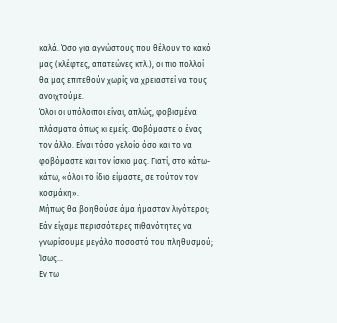καλά. Όσο για αγνώστους που θέλουν το κακό μας (κλέφτες, απατεώνες κτλ.), οι πιο πολλοί θα μας επιτεθούν χωρίς να χρειαστεί να τους ανοιχτούμε.
Όλοι οι υπόλοιποι είναι, απλώς, φοβισμένα πλάσματα όπως κι εμείς. Φοβόμαστε ο ένας τον άλλο. Είναι τόσο γελοίο όσο και το να φοβόμαστε και τον ίσκιο μας. Γιατί, στο κάτω-κάτω, «όλοι το ίδιο είμαστε, σε τούτον τον κοσμάκη».
Μήπως θα βοηθούσε άμα ήμασταν λιγότεροι; Εάν είχαμε περισσότερες πιθανότητες να γνωρίσουμε μεγάλο ποσοστό του πληθυσμού; Ίσως...
Εν τω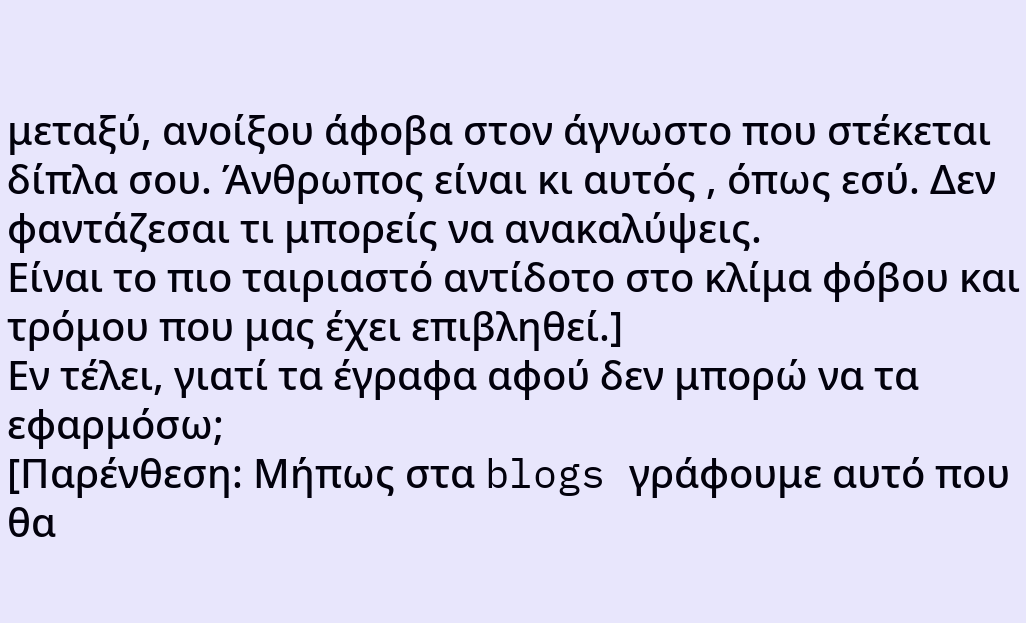μεταξύ, ανοίξου άφοβα στον άγνωστο που στέκεται δίπλα σου. Άνθρωπος είναι κι αυτός , όπως εσύ. Δεν φαντάζεσαι τι μπορείς να ανακαλύψεις.
Είναι το πιο ταιριαστό αντίδοτο στο κλίμα φόβου και τρόμου που μας έχει επιβληθεί.]
Εν τέλει, γιατί τα έγραφα αφού δεν μπορώ να τα εφαρμόσω;
[Παρένθεση: Μήπως στα blogs γράφουμε αυτό που θα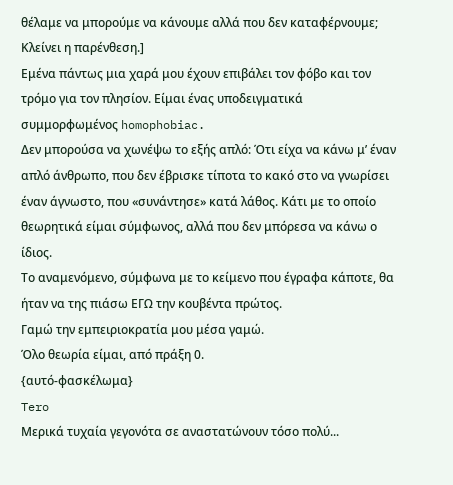θέλαμε να μπορούμε να κάνουμε αλλά που δεν καταφέρνουμε; Κλείνει η παρένθεση.]
Εμένα πάντως μια χαρά μου έχουν επιβάλει τον φόβο και τον τρόμο για τον πλησίον. Είμαι ένας υποδειγματικά συμμορφωμένος homophobiac.
Δεν μπορούσα να χωνέψω το εξής απλό: Ότι είχα να κάνω μ’ έναν απλό άνθρωπο, που δεν έβρισκε τίποτα το κακό στο να γνωρίσει έναν άγνωστο, που «συνάντησε» κατά λάθος. Κάτι με το οποίο θεωρητικά είμαι σύμφωνος, αλλά που δεν μπόρεσα να κάνω ο ίδιος.
Το αναμενόμενο, σύμφωνα με το κείμενο που έγραφα κάποτε, θα ήταν να της πιάσω ΕΓΩ την κουβέντα πρώτος.
Γαμώ την εμπειριοκρατία μου μέσα γαμώ.
Όλο θεωρία είμαι, από πράξη 0.
{αυτό-φασκέλωμα}
Tero
Μερικά τυχαία γεγονότα σε αναστατώνουν τόσο πολύ...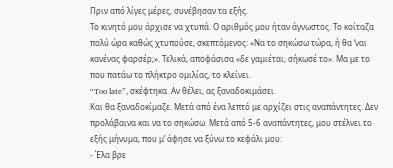Πριν από λίγες μέρες, συνέβησαν τα εξής.
Το κινητό μου άρχισε να χτυπά. Ο αριθμός μου ήταν άγνωστος. Το κοίταζα πολύ ώρα καθώς χτυπούσε, σκεπτόμενος: «Να το σηκώσω τώρα, ή θα ‘ναι κανένας φαρσέρ;». Τελικά, αποφάσισα «δε γαμιέται, σήκωσέ το». Μα με το που πατάω το πλήκτρο ομιλίας, το κλείνει.
“Too late”, σκέφτηκα. Αν θέλει, ας ξαναδοκιμάσει.
Και θα ξαναδοκίμαζε. Μετά από ένα λεπτό με αρχίζει στις αναπάντητες. Δεν προλάβαινα και να το σηκώσω. Μετά από 5-6 αναπάντητες, μου στέλνει το εξής μήνυμα, που μ’ άφησε να ξύνω το κεφάλι μου:
- Έλα βρε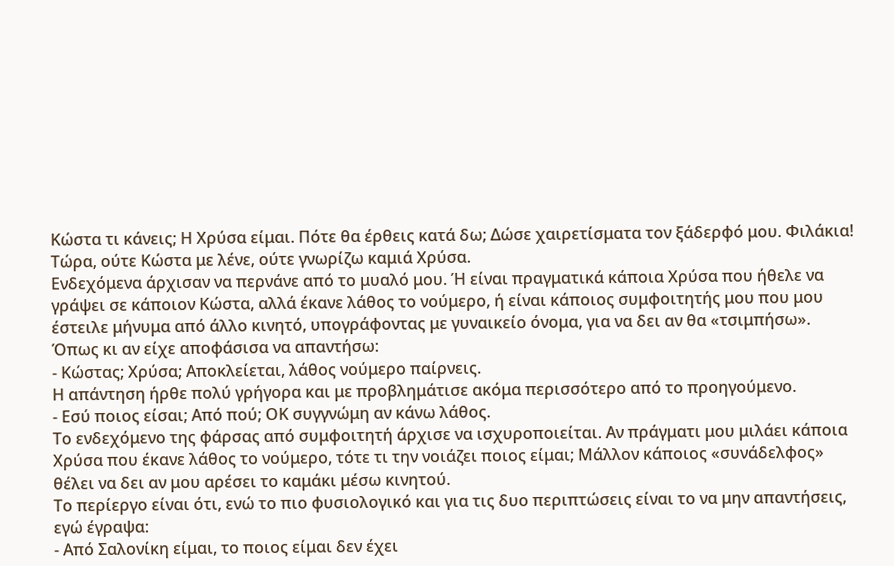Κώστα τι κάνεις; Η Χρύσα είμαι. Πότε θα έρθεις κατά δω; Δώσε χαιρετίσματα τον ξάδερφό μου. Φιλάκια!
Τώρα, ούτε Κώστα με λένε, ούτε γνωρίζω καμιά Χρύσα.
Ενδεχόμενα άρχισαν να περνάνε από το μυαλό μου. Ή είναι πραγματικά κάποια Χρύσα που ήθελε να γράψει σε κάποιον Κώστα, αλλά έκανε λάθος το νούμερο, ή είναι κάποιος συμφοιτητής μου που μου έστειλε μήνυμα από άλλο κινητό, υπογράφοντας με γυναικείο όνομα, για να δει αν θα «τσιμπήσω».
Όπως κι αν είχε αποφάσισα να απαντήσω:
- Κώστας; Χρύσα; Αποκλείεται, λάθος νούμερο παίρνεις.
Η απάντηση ήρθε πολύ γρήγορα και με προβλημάτισε ακόμα περισσότερο από το προηγούμενο.
- Εσύ ποιος είσαι; Από πού; ΟΚ συγγνώμη αν κάνω λάθος.
Το ενδεχόμενο της φάρσας από συμφοιτητή άρχισε να ισχυροποιείται. Αν πράγματι μου μιλάει κάποια Χρύσα που έκανε λάθος το νούμερο, τότε τι την νοιάζει ποιος είμαι; Μάλλον κάποιος «συνάδελφος» θέλει να δει αν μου αρέσει το καμάκι μέσω κινητού.
Το περίεργο είναι ότι, ενώ το πιο φυσιολογικό και για τις δυο περιπτώσεις είναι το να μην απαντήσεις, εγώ έγραψα:
- Από Σαλονίκη είμαι, το ποιος είμαι δεν έχει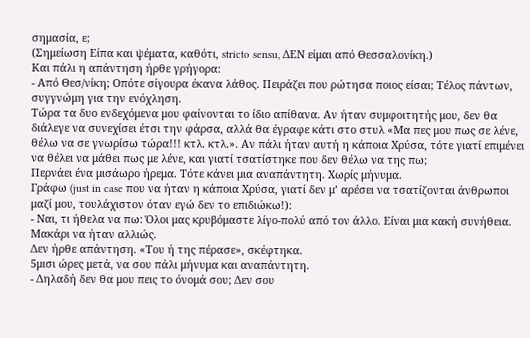σημασία, ε;
(Σημείωση Είπα και ψέματα, καθότι, stricto sensu, ΔΕΝ είμαι από Θεσσαλονίκη.)
Και πάλι η απάντηση ήρθε γρήγορα:
- Από Θεσ/νίκη; Οπότε σίγουρα έκανα λάθος. Πειράζει που ρώτησα ποιος είσαι; Τέλος πάντων, συγγνώμη για την ενόχληση.
Τώρα τα δυο ενδεχόμενα μου φαίνονται το ίδιο απίθανα. Αν ήταν συμφοιτητής μου, δεν θα διάλεγε να συνεχίσει έτσι την φάρσα, αλλά θα έγραφε κάτι στο στυλ «Μα πες μου πως σε λένε, θέλω να σε γνωρίσω τώρα!!! κτλ. κτλ.». Αν πάλι ήταν αυτή η κάποια Χρύσα, τότε γιατί επιμένει να θέλει να μάθει πως με λένε, και γιατί τσατίστηκε που δεν θέλω να της πω;
Περνάει ένα μισάωρο ήρεμα. Τότε κάνει μια αναπάντητη. Χωρίς μήνυμα.
Γράφω (just in case που να ήταν η κάποια Χρύσα, γιατί δεν μ’ αρέσει να τσατίζονται άνθρωποι μαζί μου, τουλάχιστον όταν εγώ δεν το επιδιώκω!):
- Ναι, τι ήθελα να πω: Όλοι μας κρυβόμαστε λίγο-πολύ από τον άλλο. Είναι μια κακή συνήθεια. Μακάρι να ήταν αλλιώς.
Δεν ήρθε απάντηση. «Του ή της πέρασε», σκέφτηκα.
5μισι ώρες μετά, να σου πάλι μήνυμα και αναπάντητη.
- Δηλαδή δεν θα μου πεις το όνομά σου; Δεν σου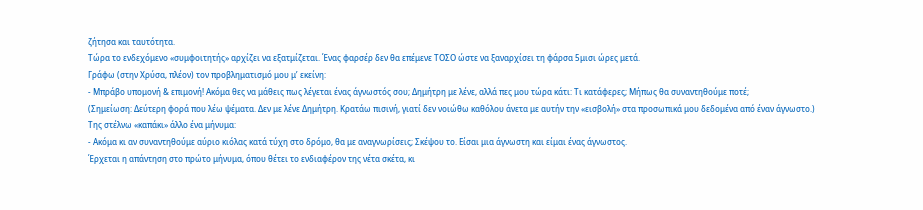ζήτησα και ταυτότητα.
Τώρα το ενδεχόμενο «συμφοιτητής» αρχίζει να εξατμίζεται. Ένας φαρσέρ δεν θα επέμενε ΤΟΣΟ ώστε να ξαναρχίσει τη φάρσα 5μισι ώρες μετά.
Γράφω (στην Χρύσα, πλέον) τον προβληματισμό μου μ’ εκείνη:
- Μπράβο υπομονή & επιμονή! Ακόμα θες να μάθεις πως λέγεται ένας άγνωστός σου; Δημήτρη με λένε, αλλά πες μου τώρα κάτι: Τι κατάφερες; Μήπως θα συναντηθούμε ποτέ;
(Σημείωση: Δεύτερη φορά που λέω ψέματα. Δεν με λένε Δημήτρη. Κρατάω πισινή, γιατί δεν νοιώθω καθόλου άνετα με αυτήν την «εισβολή» στα προσωπικά μου δεδομένα από έναν άγνωστο.)
Της στέλνω «καπάκι» άλλο ένα μήνυμα:
- Ακόμα κι αν συναντηθούμε αύριο κιόλας κατά τύχη στο δρόμο, θα με αναγνωρίσεις; Σκέψου το. Είσαι μια άγνωστη και είμαι ένας άγνωστος.
Έρχεται η απάντηση στο πρώτο μήνυμα, όπου θέτει το ενδιαφέρον της νέτα σκέτα, κι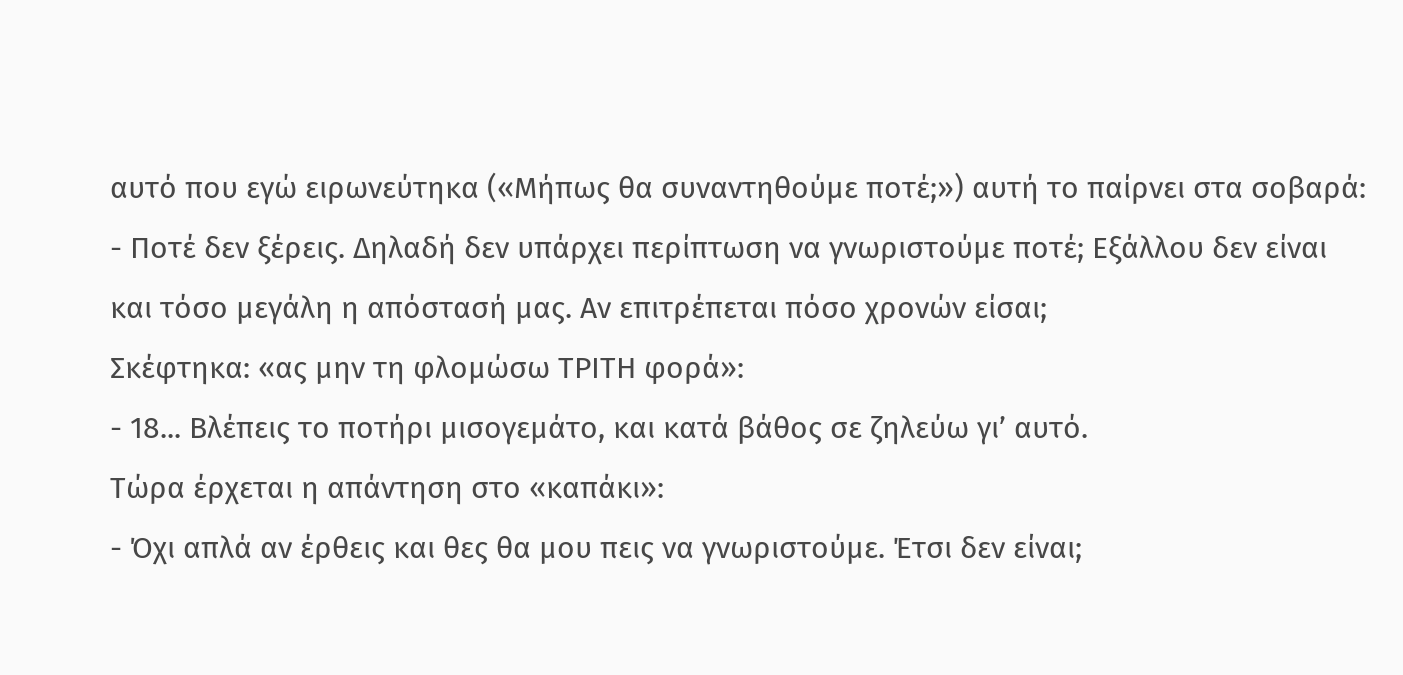αυτό που εγώ ειρωνεύτηκα («Μήπως θα συναντηθούμε ποτέ;») αυτή το παίρνει στα σοβαρά:
- Ποτέ δεν ξέρεις. Δηλαδή δεν υπάρχει περίπτωση να γνωριστούμε ποτέ; Εξάλλου δεν είναι και τόσο μεγάλη η απόστασή μας. Αν επιτρέπεται πόσο χρονών είσαι;
Σκέφτηκα: «ας μην τη φλομώσω ΤΡΙΤΗ φορά»:
- 18... Βλέπεις το ποτήρι μισογεμάτο, και κατά βάθος σε ζηλεύω γι’ αυτό.
Τώρα έρχεται η απάντηση στο «καπάκι»:
- Όχι απλά αν έρθεις και θες θα μου πεις να γνωριστούμε. Έτσι δεν είναι;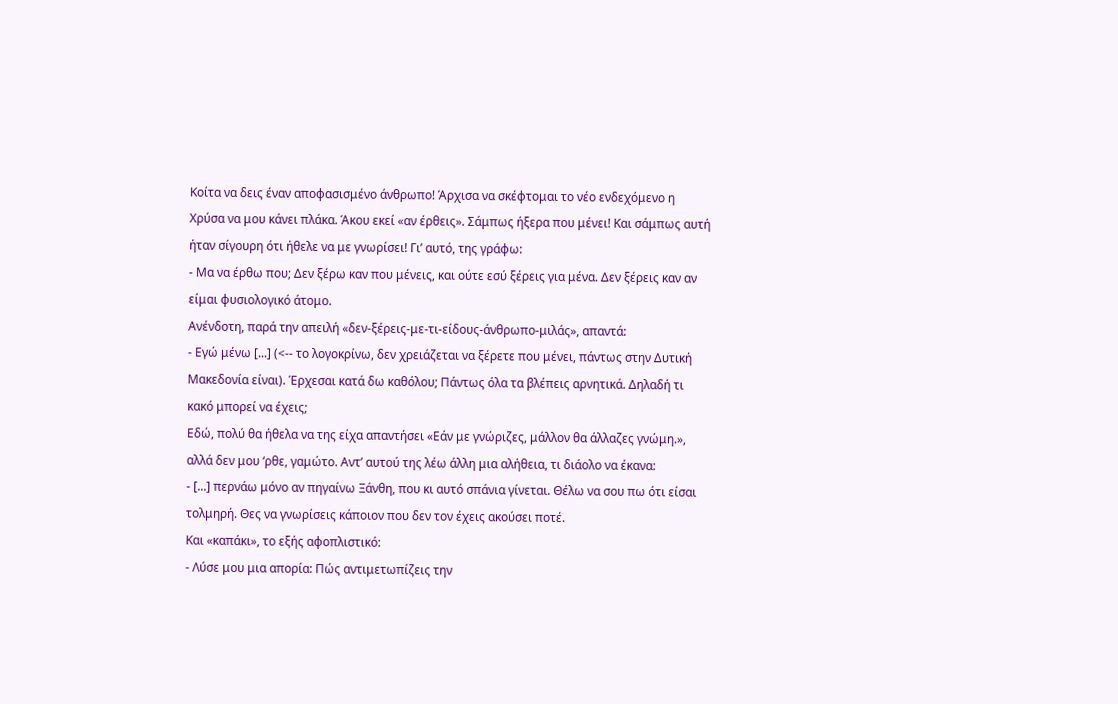Κοίτα να δεις έναν αποφασισμένο άνθρωπο! Άρχισα να σκέφτομαι το νέο ενδεχόμενο η Χρύσα να μου κάνει πλάκα. Άκου εκεί «αν έρθεις». Σάμπως ήξερα που μένει! Και σάμπως αυτή ήταν σίγουρη ότι ήθελε να με γνωρίσει! Γι’ αυτό, της γράφω:
- Μα να έρθω που; Δεν ξέρω καν που μένεις, και ούτε εσύ ξέρεις για μένα. Δεν ξέρεις καν αν είμαι φυσιολογικό άτομο.
Ανένδοτη, παρά την απειλή «δεν-ξέρεις-με-τι-είδους-άνθρωπο-μιλάς», απαντά:
- Εγώ μένω [...] (<-- το λογοκρίνω, δεν χρειάζεται να ξέρετε που μένει, πάντως στην Δυτική Μακεδονία είναι). Έρχεσαι κατά δω καθόλου; Πάντως όλα τα βλέπεις αρνητικά. Δηλαδή τι κακό μπορεί να έχεις;
Εδώ, πολύ θα ήθελα να της είχα απαντήσει «Εάν με γνώριζες, μάλλον θα άλλαζες γνώμη.», αλλά δεν μου ‘ρθε, γαμώτο. Αντ’ αυτού της λέω άλλη μια αλήθεια, τι διάολο να έκανα:
- [...] περνάω μόνο αν πηγαίνω Ξάνθη, που κι αυτό σπάνια γίνεται. Θέλω να σου πω ότι είσαι τολμηρή. Θες να γνωρίσεις κάποιον που δεν τον έχεις ακούσει ποτέ.
Και «καπάκι», το εξής αφοπλιστικό:
- Λύσε μου μια απορία: Πώς αντιμετωπίζεις την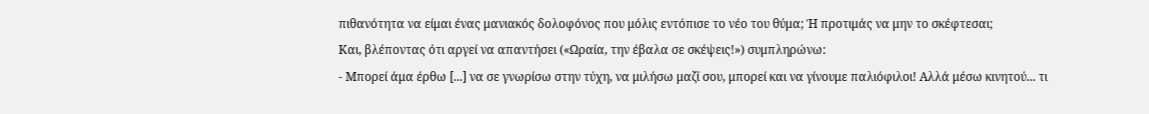πιθανότητα να είμαι ένας μανιακός δολοφόνος που μόλις εντόπισε το νέο του θύμα; Ή προτιμάς να μην το σκέφτεσαι;
Και, βλέποντας ότι αργεί να απαντήσει («Ωραία, την έβαλα σε σκέψεις!») συμπληρώνω:
- Μπορεί άμα έρθω [...] να σε γνωρίσω στην τύχη, να μιλήσω μαζί σου, μπορεί και να γίνουμε παλιόφιλοι! Αλλά μέσω κινητού... τι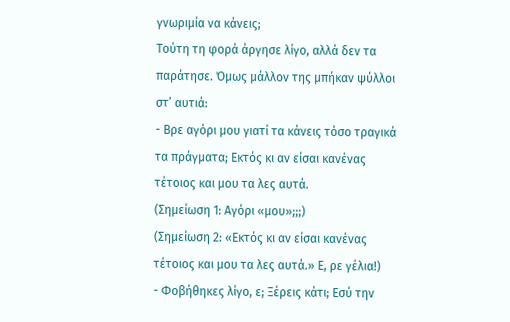γνωριμία να κάνεις;
Τούτη τη φορά άργησε λίγο, αλλά δεν τα παράτησε. Όμως μάλλον της μπήκαν ψύλλοι στ’ αυτιά:
- Βρε αγόρι μου γιατί τα κάνεις τόσο τραγικά τα πράγματα; Εκτός κι αν είσαι κανένας τέτοιος και μου τα λες αυτά.
(Σημείωση 1: Αγόρι «μου»;;;)
(Σημείωση 2: «Εκτός κι αν είσαι κανένας τέτοιος και μου τα λες αυτά.» Ε, ρε γέλια!)
- Φοβήθηκες λίγο, ε; Ξέρεις κάτι; Εσύ την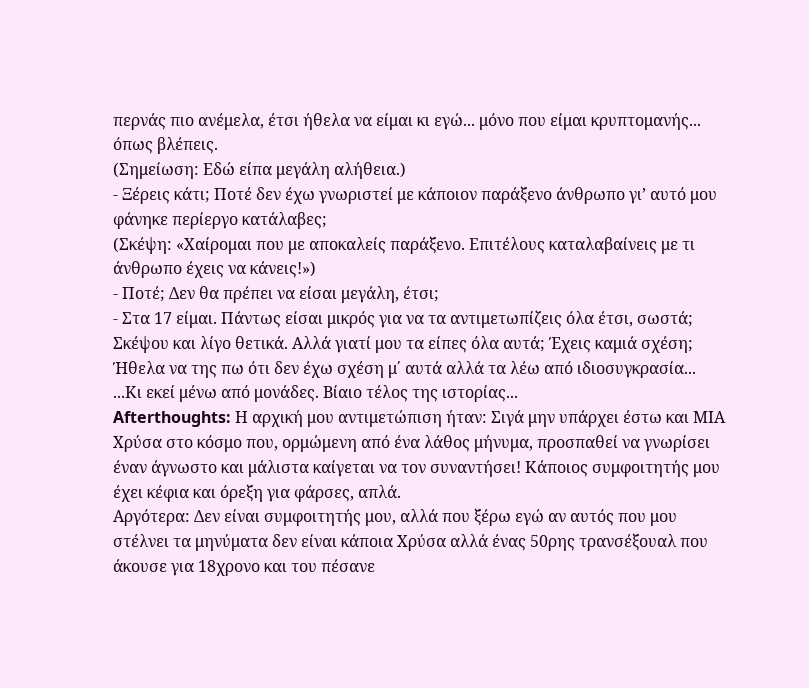περνάς πιο ανέμελα, έτσι ήθελα να είμαι κι εγώ... μόνο που είμαι κρυπτομανής... όπως βλέπεις.
(Σημείωση: Εδώ είπα μεγάλη αλήθεια.)
- Ξέρεις κάτι; Ποτέ δεν έχω γνωριστεί με κάποιον παράξενο άνθρωπο γι’ αυτό μου φάνηκε περίεργο κατάλαβες;
(Σκέψη: «Χαίρομαι που με αποκαλείς παράξενο. Επιτέλους καταλαβαίνεις με τι άνθρωπο έχεις να κάνεις!»)
- Ποτέ; Δεν θα πρέπει να είσαι μεγάλη, έτσι;
- Στα 17 είμαι. Πάντως είσαι μικρός για να τα αντιμετωπίζεις όλα έτσι, σωστά; Σκέψου και λίγο θετικά. Αλλά γιατί μου τα είπες όλα αυτά; Έχεις καμιά σχέση;
Ήθελα να της πω ότι δεν έχω σχέση μ΄ αυτά αλλά τα λέω από ιδιοσυγκρασία...
...Κι εκεί μένω από μονάδες. Βίαιο τέλος της ιστορίας...
Afterthoughts: Η αρχική μου αντιμετώπιση ήταν: Σιγά μην υπάρχει έστω και ΜΙΑ Χρύσα στο κόσμο που, ορμώμενη από ένα λάθος μήνυμα, προσπαθεί να γνωρίσει έναν άγνωστο και μάλιστα καίγεται να τον συναντήσει! Κάποιος συμφοιτητής μου έχει κέφια και όρεξη για φάρσες, απλά.
Αργότερα: Δεν είναι συμφοιτητής μου, αλλά που ξέρω εγώ αν αυτός που μου στέλνει τα μηνύματα δεν είναι κάποια Χρύσα αλλά ένας 50ρης τρανσέξουαλ που άκουσε για 18χρονο και του πέσανε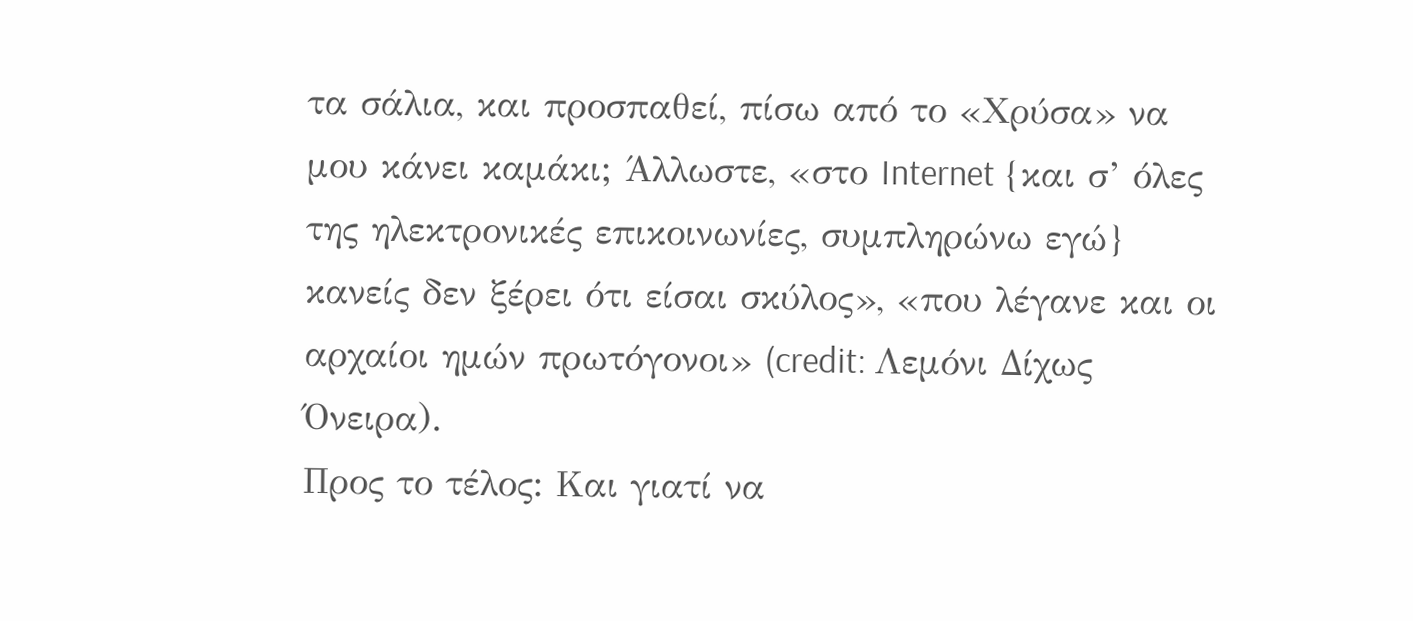τα σάλια, και προσπαθεί, πίσω από το «Χρύσα» να μου κάνει καμάκι; Άλλωστε, «στο Internet {και σ’ όλες της ηλεκτρονικές επικοινωνίες, συμπληρώνω εγώ} κανείς δεν ξέρει ότι είσαι σκύλος», «που λέγανε και οι αρχαίοι ημών πρωτόγονοι» (credit: Λεμόνι Δίχως Όνειρα).
Προς το τέλος: Και γιατί να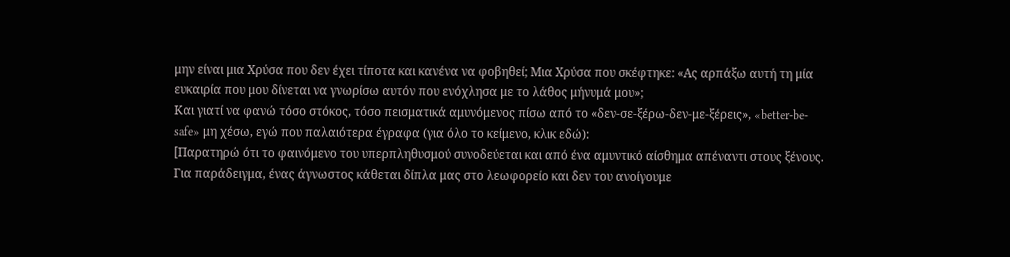μην είναι μια Χρύσα που δεν έχει τίποτα και κανένα να φοβηθεί; Μια Χρύσα που σκέφτηκε: «Ας αρπάξω αυτή τη μία ευκαιρία που μου δίνεται να γνωρίσω αυτόν που ενόχλησα με το λάθος μήνυμά μου»;
Και γιατί να φανώ τόσο στόκος, τόσο πεισματικά αμυνόμενος πίσω από το «δεν-σε-ξέρω-δεν-με-ξέρεις», «better-be-safe» μη χέσω, εγώ που παλαιότερα έγραφα (για όλο το κείμενο, κλικ εδώ):
[Παρατηρώ ότι το φαινόμενο του υπερπληθυσμού συνοδεύεται και από ένα αμυντικό αίσθημα απέναντι στους ξένους. Για παράδειγμα, ένας άγνωστος κάθεται δίπλα μας στο λεωφορείο και δεν του ανοίγουμε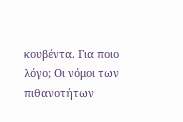κουβέντα. Για ποιο λόγο; Οι νόμοι των πιθανοτήτων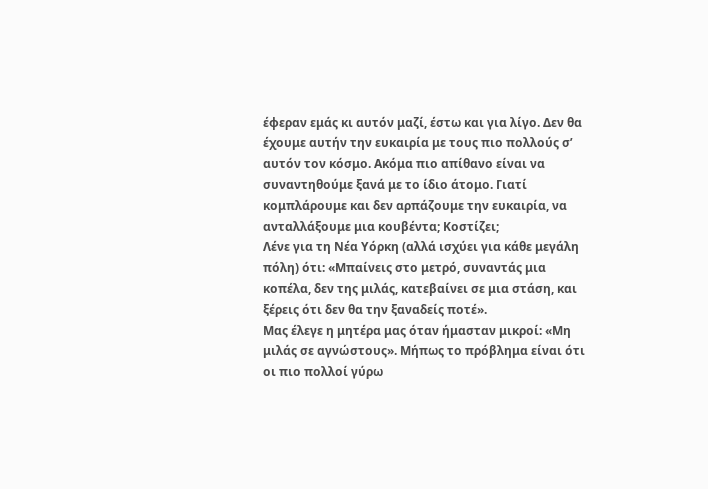έφεραν εμάς κι αυτόν μαζί, έστω και για λίγο. Δεν θα έχουμε αυτήν την ευκαιρία με τους πιο πολλούς σ’ αυτόν τον κόσμο. Ακόμα πιο απίθανο είναι να συναντηθούμε ξανά με το ίδιο άτομο. Γιατί κομπλάρουμε και δεν αρπάζουμε την ευκαιρία, να ανταλλάξουμε μια κουβέντα; Κοστίζει;
Λένε για τη Νέα Υόρκη (αλλά ισχύει για κάθε μεγάλη πόλη) ότι: «Μπαίνεις στο μετρό, συναντάς μια κοπέλα, δεν της μιλάς, κατεβαίνει σε μια στάση, και ξέρεις ότι δεν θα την ξαναδείς ποτέ».
Μας έλεγε η μητέρα μας όταν ήμασταν μικροί: «Μη μιλάς σε αγνώστους». Μήπως το πρόβλημα είναι ότι οι πιο πολλοί γύρω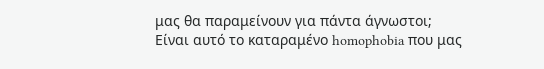μας θα παραμείνουν για πάντα άγνωστοι;
Είναι αυτό το καταραμένο homophobia που μας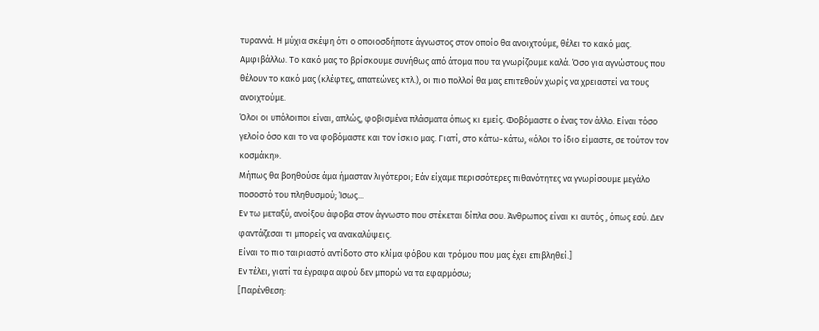τυραννά. Η μύχια σκέψη ότι ο οποιοσδήποτε άγνωστος στον οποίο θα ανοιχτούμε, θέλει το κακό μας.
Αμφιβάλλω. Το κακό μας το βρίσκουμε συνήθως από άτομα που τα γνωρίζουμε καλά. Όσο για αγνώστους που θέλουν το κακό μας (κλέφτες, απατεώνες κτλ.), οι πιο πολλοί θα μας επιτεθούν χωρίς να χρειαστεί να τους ανοιχτούμε.
Όλοι οι υπόλοιποι είναι, απλώς, φοβισμένα πλάσματα όπως κι εμείς. Φοβόμαστε ο ένας τον άλλο. Είναι τόσο γελοίο όσο και το να φοβόμαστε και τον ίσκιο μας. Γιατί, στο κάτω-κάτω, «όλοι το ίδιο είμαστε, σε τούτον τον κοσμάκη».
Μήπως θα βοηθούσε άμα ήμασταν λιγότεροι; Εάν είχαμε περισσότερες πιθανότητες να γνωρίσουμε μεγάλο ποσοστό του πληθυσμού; Ίσως...
Εν τω μεταξύ, ανοίξου άφοβα στον άγνωστο που στέκεται δίπλα σου. Άνθρωπος είναι κι αυτός , όπως εσύ. Δεν φαντάζεσαι τι μπορείς να ανακαλύψεις.
Είναι το πιο ταιριαστό αντίδοτο στο κλίμα φόβου και τρόμου που μας έχει επιβληθεί.]
Εν τέλει, γιατί τα έγραφα αφού δεν μπορώ να τα εφαρμόσω;
[Παρένθεση: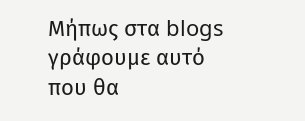Μήπως στα blogs γράφουμε αυτό που θα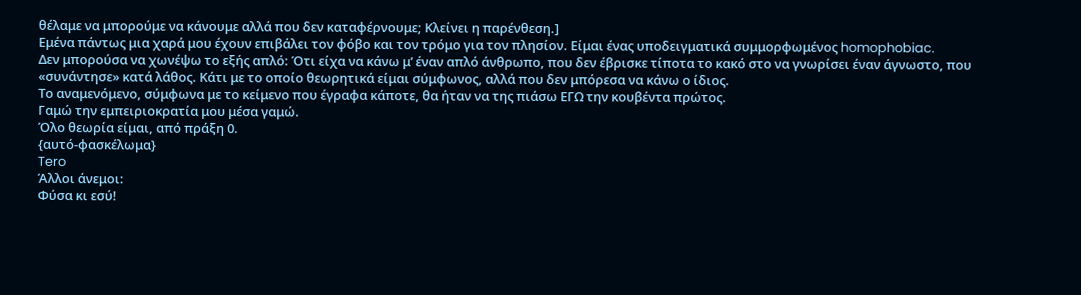θέλαμε να μπορούμε να κάνουμε αλλά που δεν καταφέρνουμε; Κλείνει η παρένθεση.]
Εμένα πάντως μια χαρά μου έχουν επιβάλει τον φόβο και τον τρόμο για τον πλησίον. Είμαι ένας υποδειγματικά συμμορφωμένος homophobiac.
Δεν μπορούσα να χωνέψω το εξής απλό: Ότι είχα να κάνω μ’ έναν απλό άνθρωπο, που δεν έβρισκε τίποτα το κακό στο να γνωρίσει έναν άγνωστο, που «συνάντησε» κατά λάθος. Κάτι με το οποίο θεωρητικά είμαι σύμφωνος, αλλά που δεν μπόρεσα να κάνω ο ίδιος.
Το αναμενόμενο, σύμφωνα με το κείμενο που έγραφα κάποτε, θα ήταν να της πιάσω ΕΓΩ την κουβέντα πρώτος.
Γαμώ την εμπειριοκρατία μου μέσα γαμώ.
Όλο θεωρία είμαι, από πράξη 0.
{αυτό-φασκέλωμα}
Tero
Άλλοι άνεμοι:
Φύσα κι εσύ!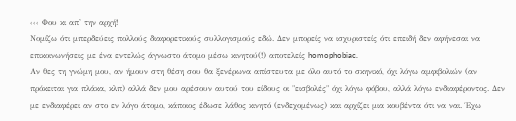‹‹‹ Φου κι απ' την αρχή!
Νομίζω ότι μπερδεύεις πολλούς διαφορετικούς συλλογισμούς εδώ. Δεν μπορείς να ισχυριστείς ότι επειδή δεν αφήνεσαι να επικοινωνήσεις με ένα εντελώς άγνωστο άτομο μέσω κινητού(!) αποτελείς homophobiac.
Αν θες τη γνώμη μου, αν ήμουν στη θέση σου θα ξενέρωνα απίστευτα με όλο αυτό το σκηνικό, όχι λόγω αμφιβολιών (αν πρόκειται για πλάκα, κλπ) αλλά δεν μου αρέσουν αυτού του είδους οι "εισβολές" όχι λόγω φόβου, αλλά λόγω ενδιαφέροντος. Δεν με ενδιαφέρει αν στο εν λόγο άτομο, κάποιος έδωσε λάθος κινητό (ενδεχομένως) και αρχίζει μια κουβέντα ότι να ναι. Έχω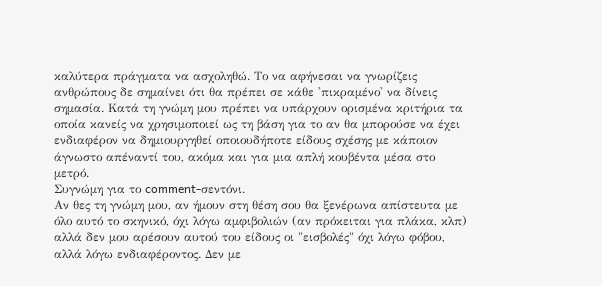καλύτερα πράγματα να ασχοληθώ. Το να αφήνεσαι να γνωρίζεις ανθρώπους δε σημαίνει ότι θα πρέπει σε κάθε 'πικραμένο' να δίνεις σημασία. Κατά τη γνώμη μου πρέπει να υπάρχουν ορισμένα κριτήρια τα οποία κανείς να χρησιμοποιεί ως τη βάση για το αν θα μπορούσε να έχει ενδιαφέρον να δημιουργηθεί οποιουδήποτε είδους σχέσης με κάποιον άγνωστο απέναντί του, ακόμα και για μια απλή κουβέντα μέσα στο μετρό.
Συγνώμη για το comment-σεντόνι.
Αν θες τη γνώμη μου, αν ήμουν στη θέση σου θα ξενέρωνα απίστευτα με όλο αυτό το σκηνικό, όχι λόγω αμφιβολιών (αν πρόκειται για πλάκα, κλπ) αλλά δεν μου αρέσουν αυτού του είδους οι "εισβολές" όχι λόγω φόβου, αλλά λόγω ενδιαφέροντος. Δεν με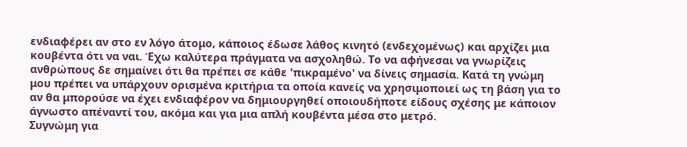ενδιαφέρει αν στο εν λόγο άτομο, κάποιος έδωσε λάθος κινητό (ενδεχομένως) και αρχίζει μια κουβέντα ότι να ναι. Έχω καλύτερα πράγματα να ασχοληθώ. Το να αφήνεσαι να γνωρίζεις ανθρώπους δε σημαίνει ότι θα πρέπει σε κάθε 'πικραμένο' να δίνεις σημασία. Κατά τη γνώμη μου πρέπει να υπάρχουν ορισμένα κριτήρια τα οποία κανείς να χρησιμοποιεί ως τη βάση για το αν θα μπορούσε να έχει ενδιαφέρον να δημιουργηθεί οποιουδήποτε είδους σχέσης με κάποιον άγνωστο απέναντί του, ακόμα και για μια απλή κουβέντα μέσα στο μετρό.
Συγνώμη για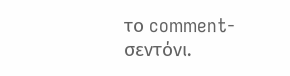το comment-σεντόνι.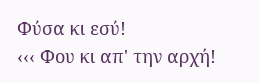Φύσα κι εσύ!
‹‹‹ Φου κι απ' την αρχή!